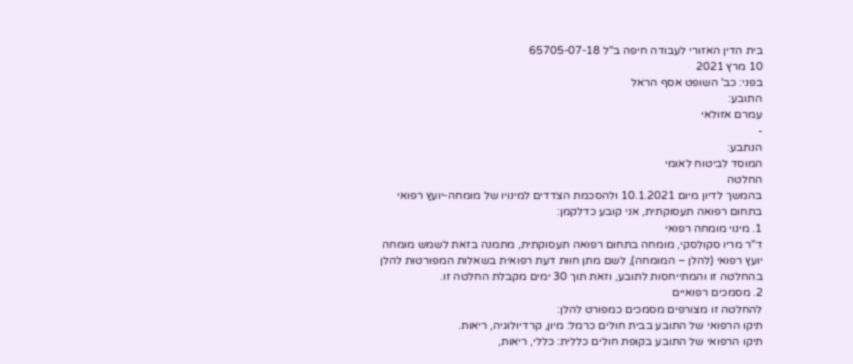בית הדין האזורי לעבודה חיפה ב"ל 65705-07-18
10 מרץ 2021
בפני: כב' השופט אסף הראל
התובע:
עמרם אזולאי
-
הנתבע:
המוסד לביטוח לאומי
החלטה
בהמשך לדיון מיום 10.1.2021 ולהסכמת הצדדים למינויו של מומחה-יועץ רפואי בתחום רפואה תעסוקתית, אני קובע כדלקמן:
1. מינוי מומחה רפואי
ד"ר מריו סקולסקי, מומחה בתחום רפואה תעסוקתית, מתמנה בזאת לשמש מומחה יועץ רפואי (להלן – המומחה), לשם מתן חוות דעת רפואית בשאלות המפורטות להלן בהחלטה זו והמתייחסות לתובע, וזאת תוך 30 ימים מקבלת החלטה זו.
2. מסמכים רפואיים
להחלטה זו מצורפים מסמכים כמפורט להלן:
תיקו הרפואי של התובע בבית חולים כרמל: מיון, קרדיולוגיה, ריאות.
תיקו הרפואי של התובע בקופת חולים כללית: כללי, ריאות,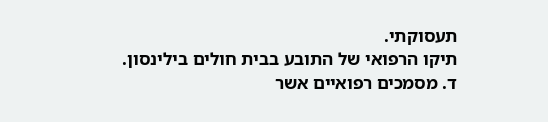תעסוקתי.
תיקו הרפואי של התובע בבית חולים בילינסון.
ד. מסמכים רפואיים אשר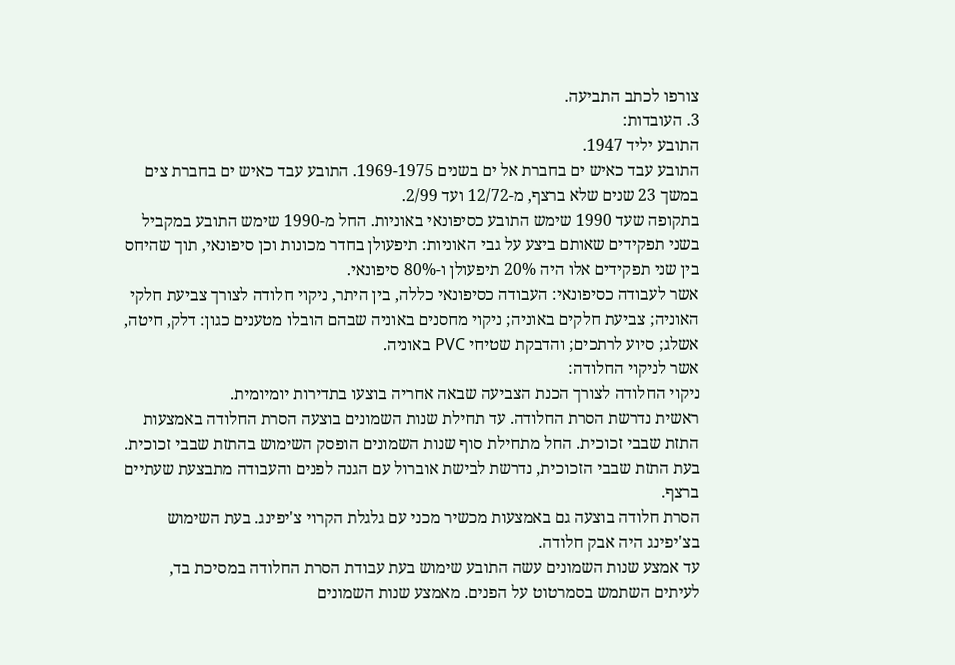צורפו לכתב התביעה.
3. העובדות:
התובע יליד 1947.
התובע עבד כאיש ים בחברת אל ים בשנים 1969-1975. התובע עבד כאיש ים בחברת צים במשך 23 שנים שלא ברצף, מ-12/72 ועד 2/99.
בתקופה שעד 1990 שימש התובע כסיפונאי באוניות. החל מ-1990 שימש התובע במקביל בשני תפקידים שאותם ביצע על גבי האוניות: תיפעולן בחדר מכונות וכן סיפונאי, תוך שהיחס בין שני תפקידים אלו היה 20% תיפעולן ו-80% סיפונאי.
אשר לעבודה כסיפונאי: העבודה כסיפונאי כללה, בין היתר, ניקוי חלודה לצורך צביעת חלקי האוניה; צביעת חלקים באוניה; ניקוי מחסנים באוניה שבהם הובלו מטענים כגון: דלק, חיטה, אשלג; סיוע לרתכים; והדבקת שטיחי PVC באוניה.
אשר לניקוי החלודה:
ניקוי החלודה לצורך הכנת הצביעה שבאה אחריה בוצעו בתדירות יומיומית.
ראשית נדרשת הסרת החלודה. עד תחילת שנות השמונים בוצעה הסרת החלודה באמצעות התזת שבבי זכוכית. החל מתחילת סוף שנות השמונים הופסק השימוש בהתזת שבבי זכוכית. בעת התזת שבבי הזכוכית, נדרשת לבישת אוברול עם הגנה לפנים והעבודה מתבצעת שעתיים ברצף.
הסרת חלודה בוצעה גם באמצעות מכשיר מכני עם גלגלת הקרוי צ'יפינג. בעת השימוש בצ'יפינג היה אבק חלודה.
עד אמצע שנות השמונים עשה התובע שימוש בעת עבודת הסרת החלודה במסיכת בד, לעיתים השתמש בסמרטוט על הפנים. מאמצע שנות השמונים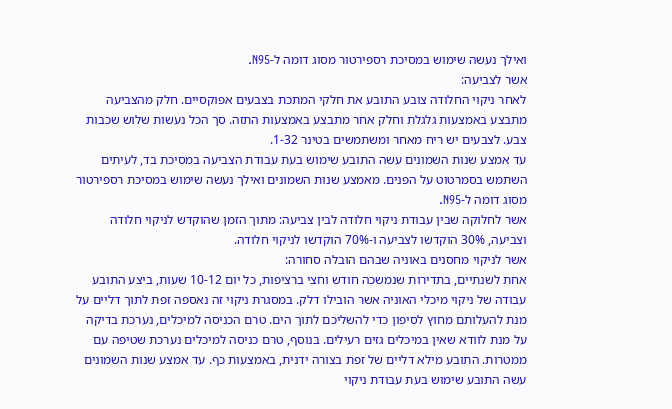ואילך נעשה שימוש במסיכת רספירטור מסוג דומה ל-N95.
אשר לצביעה:
לאחר ניקוי החלודה צובע התובע את חלקי המתכת בצבעים אפוקסיים. חלק מהצביעה מתבצע באמצעות גלגלת וחלק אחר מתבצע באמצעות התזה. סך הכל נעשות שלוש שכבות צבע. לצבעים יש ריח מאחר ומשתמשים בטינר 1-32.
עד אמצע שנות השמונים עשה התובע שימוש בעת עבודת הצביעה במסיכת בד, לעיתים השתמש בסמרטוט על הפנים. מאמצע שנות השמונים ואילך נעשה שימוש במסיכת רספירטור מסוג דומה ל-N95.
אשר לחלוקה שבין עבודת ניקוי חלודה לבין צביעה: מתוך הזמן שהוקדש לניקוי חלודה וצביעה, 30% הוקדשו לצביעה ו-70% הוקדשו לניקוי חלודה.
אשר לניקוי מחסנים באוניה שבהם הובלה סחורה:
אחת לשנתיים, בתדירות שנמשכה חודש וחצי ברציפות, כל יום 10-12 שעות, ביצע התובע עבודה של ניקוי מיכלי האוניה אשר הובילו דלק. במסגרת ניקוי זה נאספה זפת לתוך דליים על מנת להעלותם מחוץ לסיפון כדי להשליכם לתוך הים. טרם הכניסה למיכלים, נערכת בדיקה על מנת לוודא שאין במיכלים גזים רעילים. בנוסף, טרם כניסה למיכלים נערכת שטיפה עם ממטרות. התובע מילא דליים של זפת בצורה ידנית, באמצעות כף. עד אמצע שנות השמונים עשה התובע שימוש בעת עבודת ניקוי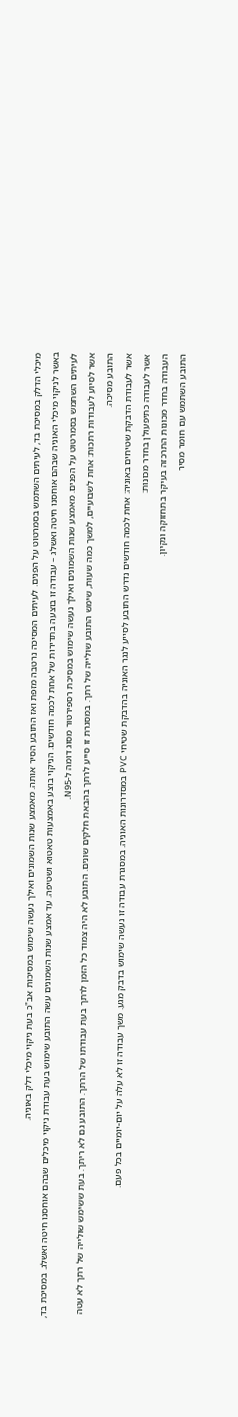מיכלי הדלק במסיכת בד, לעיתים השתמש בסמרטוט על הפנים. לעיתים המסיכה נרטבה מזפת ואז התובע הסיר אותה. מאמצע שנות השמונים ואילך נעשה שימוש במסיכות אב"כ בעת ניקוי מיכלי דלק באוניה.
באשר לניקוי מיכלי האוניה שבהם אוחסנו חיטה ואשלג – עבודה זו בוצעה בתדירות של אחת לכמה חודשים. הניקוי בוצע באמצעות טאטוא ושטיפה. עד אמצע שנות השמונים עשה התובע שימוש בעת עבודת ניקוי מיכלים שבהם אוחסנו חיטה ואשלג. במסיכת בד, לעיתים השתמש בסמרטוט על הפנים. מאמצע שנות השמונים ואילך נעשה שימוש במסיכת רספירטור מסוג דומה ל-N95.
אשר לסיוע לעבודות רתכות: אחת לשבועיים, למשך כמה שעות, שימש התובע שולייה של רתך. במסגרת זו סייע לרתך בהבאת חלקים שונים. התובע לא היה צמוד כל הזמן לרתך בעת עבודתו של הרתך. התובע גם לא ריתך. בעת ששימש שולייה של רתך לא עטה התובע מסיכה.
אשר לעבודת הדבקת שטיחים באוניה: אחת לכמה חודשים נדרש התובע לסייע לנגר האוניה בהדבקת שטיחי PVC במסדרונות האוניה. במסגרת עבודה זו נעשה שימוש בדבק מגע. משך עבודה זו לא עלה על יום-יומיים בכל פעם.
אשר לעבודה כתיפעולן בחדר מכונות:
העבודה בחדר מכונות התרכזה בעיקר בתחזוקה ונקיון.
התובע השתמש עם חומר מסיר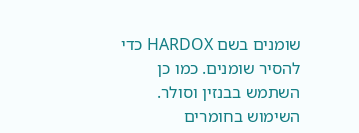שומנים בשם HARDOX כדי להסיר שומנים. כמו כן השתמש בבנזין וסולר. השימוש בחומרים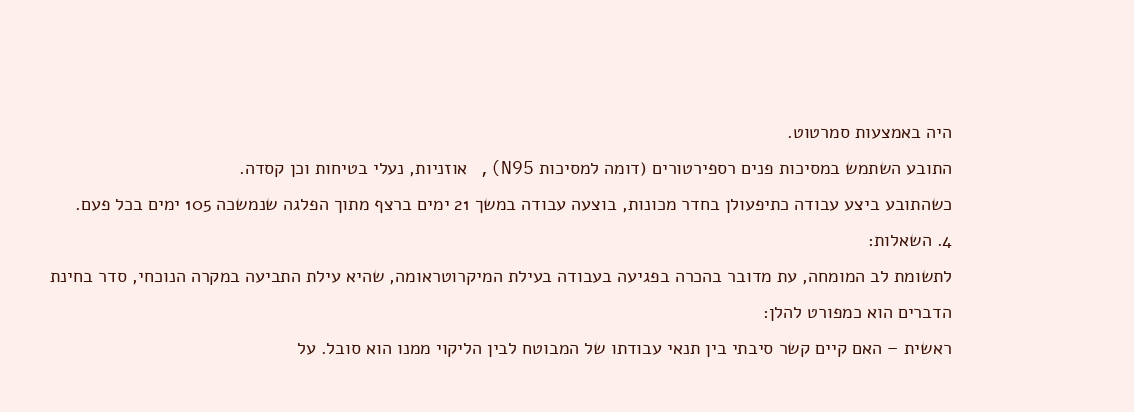היה באמצעות סמרטוט.
התובע השתמש במסיכות פנים רספירטורים (דומה למסיכות N95), אוזניות, נעלי בטיחות וכן קסדה.
כשהתובע ביצע עבודה כתיפעולן בחדר מכונות, בוצעה עבודה במשך 21 ימים ברצף מתוך הפלגה שנמשכה 105 ימים בכל פעם.
4. השאלות:
לתשומת לב המומחה, עת מדובר בהכרה בפגיעה בעבודה בעילת המיקרוטראומה, שהיא עילת התביעה במקרה הנוכחי, סדר בחינת הדברים הוא כמפורט להלן:
ראשית – האם קיים קשר סיבתי בין תנאי עבודתו של המבוטח לבין הליקוי ממנו הוא סובל. על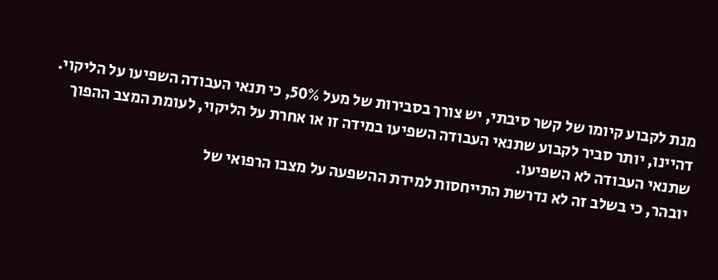מנת לקבוע קיומו של קשר סיבתי, יש צורך בסבירות של מעל 50%, כי תנאי העבודה השפיעו על הליקוי. דהיינו, יותר סביר לקבוע שתנאי העבודה השפיעו במידה זו או אחרת על הליקוי, לעומת המצב ההפוך שתנאי העבודה לא השפיעו.
יובהר, כי בשלב זה לא נדרשת התייחסות למידת ההשפעה על מצבו הרפואי של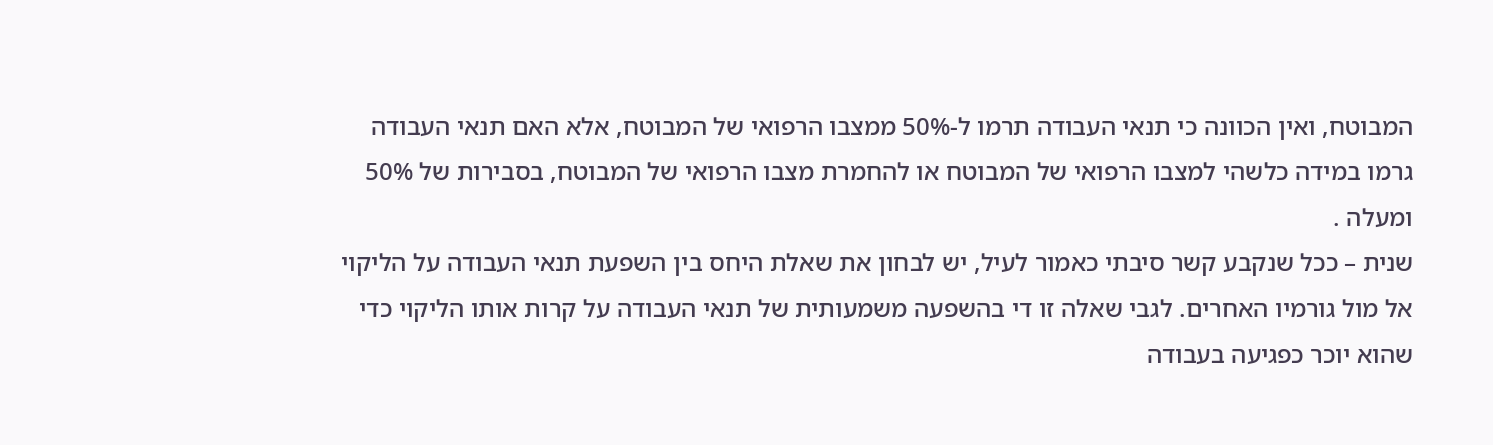המבוטח, ואין הכוונה כי תנאי העבודה תרמו ל-50% ממצבו הרפואי של המבוטח, אלא האם תנאי העבודה גרמו במידה כלשהי למצבו הרפואי של המבוטח או להחמרת מצבו הרפואי של המבוטח, בסבירות של 50% ומעלה .
שנית – ככל שנקבע קשר סיבתי כאמור לעיל, יש לבחון את שאלת היחס בין השפעת תנאי העבודה על הליקוי אל מול גורמיו האחרים. לגבי שאלה זו די בהשפעה משמעותית של תנאי העבודה על קרות אותו הליקוי כדי שהוא יוכר כפגיעה בעבודה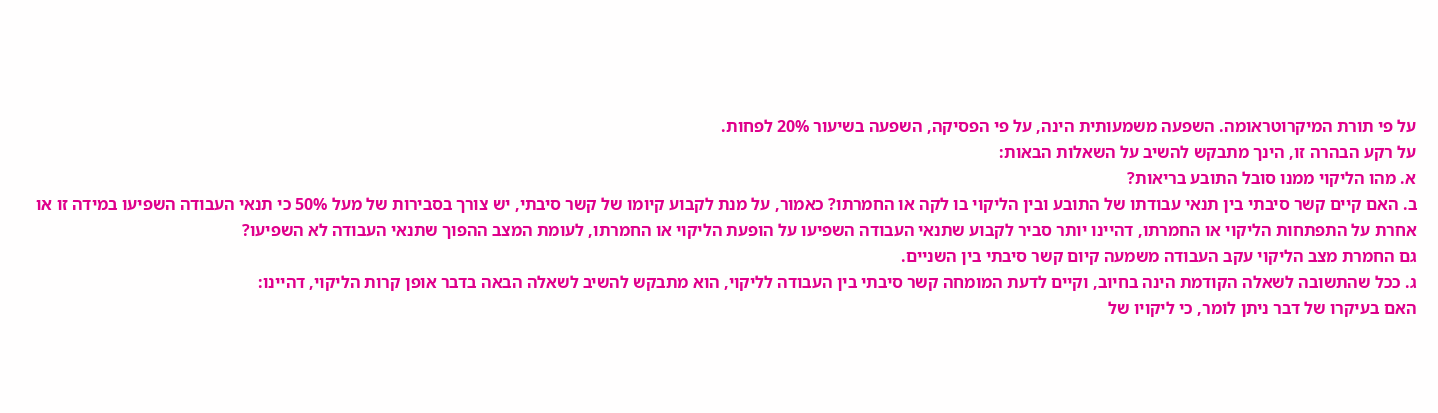על פי תורת המיקרוטראומה. השפעה משמעותית הינה, על פי הפסיקה, השפעה בשיעור 20% לפחות.
על רקע הבהרה זו, הינך מתבקש להשיב על השאלות הבאות:
א. מהו הליקוי ממנו סובל התובע בריאות?
ב. האם קיים קשר סיבתי בין תנאי עבודתו של התובע ובין הליקוי בו לקה או החמרתו? כאמור, על מנת לקבוע קיומו של קשר סיבתי, יש צורך בסבירות של מעל 50% כי תנאי העבודה השפיעו במידה זו או אחרת על התפתחות הליקוי או החמרתו, דהיינו יותר סביר לקבוע שתנאי העבודה השפיעו על הופעת הליקוי או החמרתו, לעומת המצב ההפוך שתנאי העבודה לא השפיעו?
גם החמרת מצב הליקוי עקב העבודה משמעה קיום קשר סיבתי בין השניים.
ג. ככל שהתשובה לשאלה הקודמת הינה בחיוב, וקיים לדעת המומחה קשר סיבתי בין העבודה לליקוי, הוא מתבקש להשיב לשאלה הבאה בדבר אופן קרות הליקוי, דהיינו:
האם בעיקרו של דבר ניתן לומר, כי ליקויו של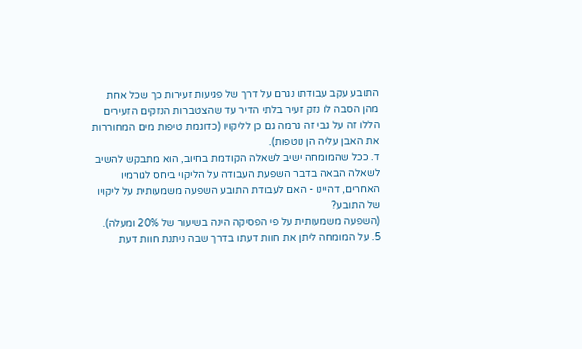התובע עקב עבודתו נגרם על דרך של פגיעות זעירות כך שכל אחת מהן הסבה לו נזק זעיר בלתי הדיר עד שהצטברות הנזקים הזעירים הללו זה על גבי זה גרמה גם כן לליקויו (כדוגמת טיפות מים המחוררות את האבן עליה הן נוטפות).
ד. ככל שהמומחה ישיב לשאלה הקודמת בחיוב, הוא מתבקש להשיב לשאלה הבאה בדבר השפעת העבודה על הליקוי ביחס לגורמיו האחרים, דהיינו - האם לעבודת התובע השפעה משמעותית על ליקויו של התובע?
(השפעה משמעותית על פי הפסיקה הינה בשיעור של 20% ומעלה).
5. על המומחה ליתן את חוות דעתו בדרך שבה ניתנת חוות דעת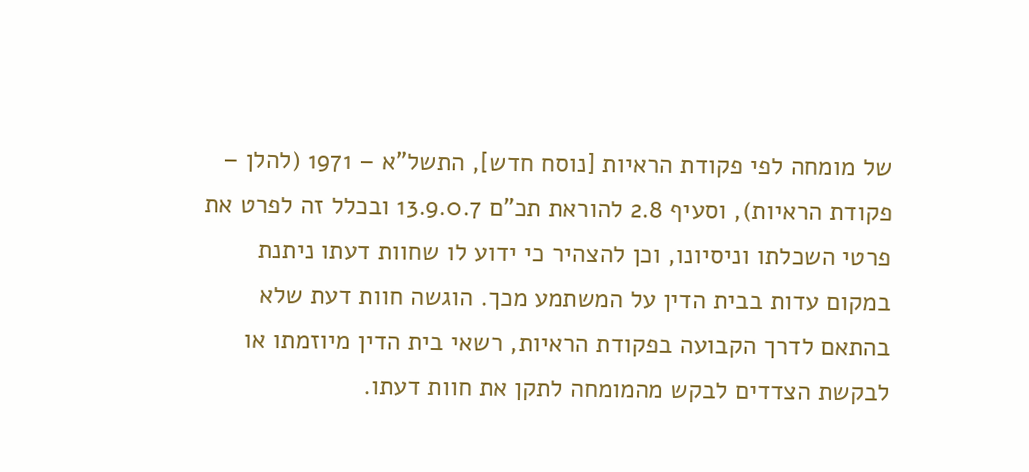של מומחה לפי פקודת הראיות [נוסח חדש], התשל"א – 1971 (להלן – פקודת הראיות), וסעיף 2.8 להוראת תכ"ם 13.9.0.7 ובכלל זה לפרט את פרטי השכלתו וניסיונו, וכן להצהיר כי ידוע לו שחוות דעתו ניתנת במקום עדות בבית הדין על המשתמע מכך. הוגשה חוות דעת שלא בהתאם לדרך הקבועה בפקודת הראיות, רשאי בית הדין מיוזמתו או לבקשת הצדדים לבקש מהמומחה לתקן את חוות דעתו.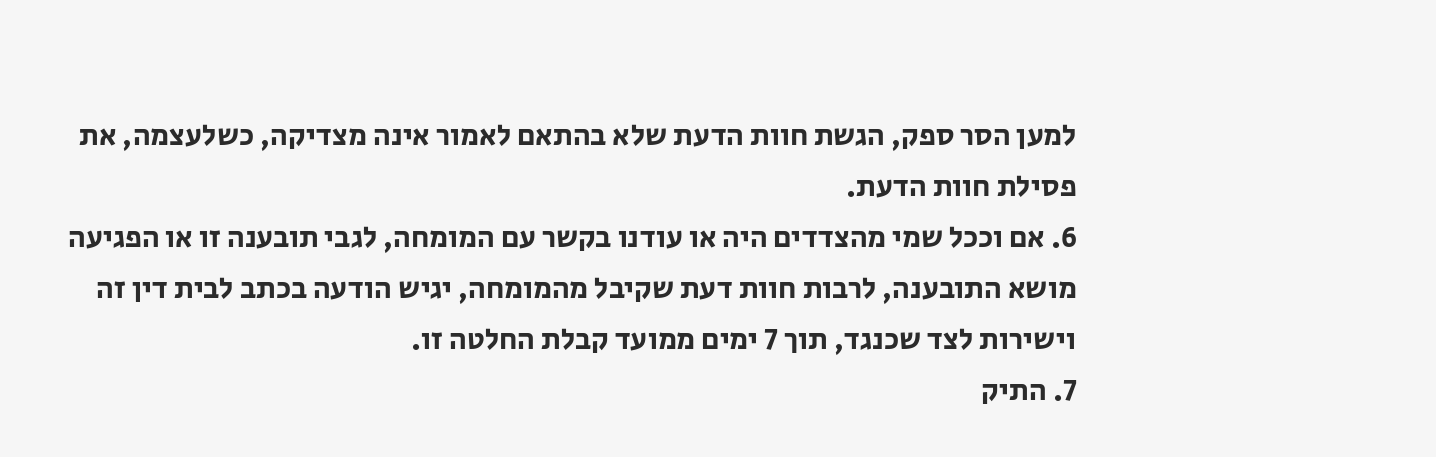למען הסר ספק, הגשת חוות הדעת שלא בהתאם לאמור אינה מצדיקה, כשלעצמה, את פסילת חוות הדעת.
6. אם וככל שמי מהצדדים היה או עודנו בקשר עם המומחה, לגבי תובענה זו או הפגיעה מושא התובענה, לרבות חוות דעת שקיבל מהמומחה, יגיש הודעה בכתב לבית דין זה וישירות לצד שכנגד, תוך 7 ימים ממועד קבלת החלטה זו.
7. התיק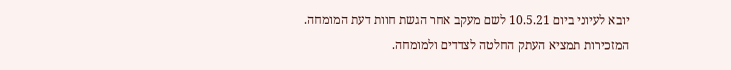יובא לעיוני ביום 10.5.21 לשם מעקב אחר הגשת חוות דעת המומחה.
המזכירות תמציא העתק החלטה לצדדים ולמומחה.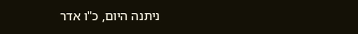ניתנה היום, כ"ו אדר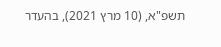תשפ"א, (10 מרץ 2021), בהעדר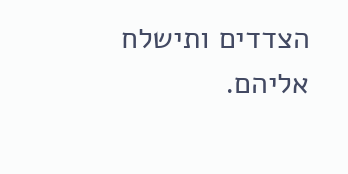הצדדים ותישלח אליהם.